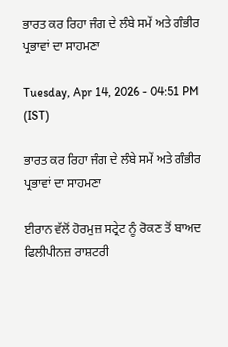ਭਾਰਤ ਕਰ ਰਿਹਾ ਜੰਗ ਦੇ ਲੰਬੇ ਸਮੇਂ ਅਤੇ ਗੰਭੀਰ ਪ੍ਰਭਾਵਾਂ ਦਾ ਸਾਹਮਣਾ

Tuesday, Apr 14, 2026 - 04:51 PM (IST)

ਭਾਰਤ ਕਰ ਰਿਹਾ ਜੰਗ ਦੇ ਲੰਬੇ ਸਮੇਂ ਅਤੇ ਗੰਭੀਰ ਪ੍ਰਭਾਵਾਂ ਦਾ ਸਾਹਮਣਾ

ਈਰਾਨ ਵੱਲੋਂ ਹੋਰਮੁਜ਼ ਸਟ੍ਰੇਟ ਨੂੰ ਰੋਕਣ ਤੋਂ ਬਾਅਦ ਫਿਲੀਪੀਨਜ਼ ਰਾਸ਼ਟਰੀ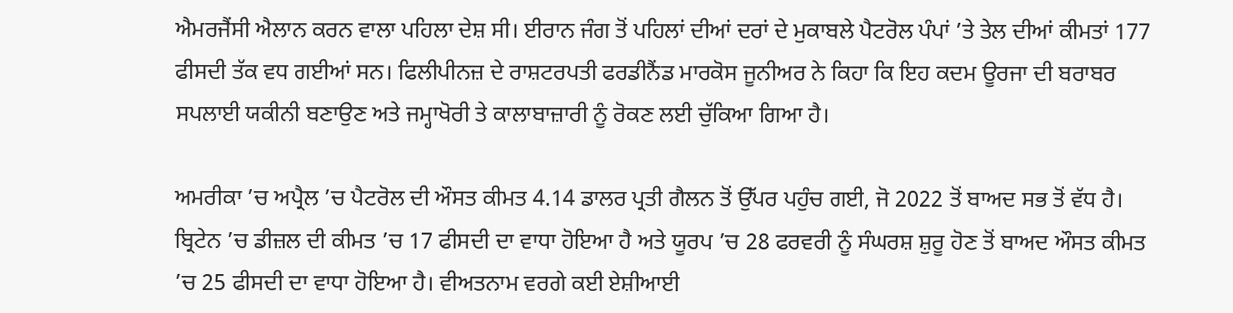ਐਮਰਜੈਂਸੀ ਐਲਾਨ ਕਰਨ ਵਾਲਾ ਪਹਿਲਾ ਦੇਸ਼ ਸੀ। ਈਰਾਨ ਜੰਗ ਤੋਂ ਪਹਿਲਾਂ ਦੀਆਂ ਦਰਾਂ ਦੇ ਮੁਕਾਬਲੇ ਪੈਟਰੋਲ ਪੰਪਾਂ ’ਤੇ ਤੇਲ ਦੀਆਂ ਕੀਮਤਾਂ 177 ਫੀਸਦੀ ਤੱਕ ਵਧ ਗਈਆਂ ਸਨ। ਫਿਲੀਪੀਨਜ਼ ਦੇ ਰਾਸ਼ਟਰਪਤੀ ਫਰਡੀਨੈਂਡ ਮਾਰਕੋਸ ਜੂਨੀਅਰ ਨੇ ਕਿਹਾ ਕਿ ਇਹ ਕਦਮ ਊਰਜਾ ਦੀ ਬਰਾਬਰ ਸਪਲਾਈ ਯਕੀਨੀ ਬਣਾਉਣ ਅਤੇ ਜਮ੍ਹਾਖੋਰੀ ਤੇ ਕਾਲਾਬਾਜ਼ਾਰੀ ਨੂੰ ਰੋਕਣ ਲਈ ਚੁੱਕਿਆ ਗਿਆ ਹੈ।

ਅਮਰੀਕਾ ’ਚ ਅਪ੍ਰੈਲ ’ਚ ਪੈਟਰੋਲ ਦੀ ਔਸਤ ਕੀਮਤ 4.14 ਡਾਲਰ ਪ੍ਰਤੀ ਗੈਲਨ ਤੋਂ ਉੱਪਰ ਪਹੁੰਚ ਗਈ, ਜੋ 2022 ਤੋਂ ਬਾਅਦ ਸਭ ਤੋਂ ਵੱਧ ਹੈ। ਬ੍ਰਿਟੇਨ ’ਚ ਡੀਜ਼ਲ ਦੀ ਕੀਮਤ ’ਚ 17 ਫੀਸਦੀ ਦਾ ਵਾਧਾ ਹੋਇਆ ਹੈ ਅਤੇ ਯੂਰਪ ’ਚ 28 ਫਰਵਰੀ ਨੂੰ ਸੰਘਰਸ਼ ਸ਼ੁਰੂ ਹੋਣ ਤੋਂ ਬਾਅਦ ਔਸਤ ਕੀਮਤ ’ਚ 25 ਫੀਸਦੀ ਦਾ ਵਾਧਾ ਹੋਇਆ ਹੈ। ਵੀਅਤਨਾਮ ਵਰਗੇ ਕਈ ਏਸ਼ੀਆਈ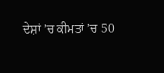ਦੇਸ਼ਾਂ ’ਚ ਕੀਮਤਾਂ ’ਚ 50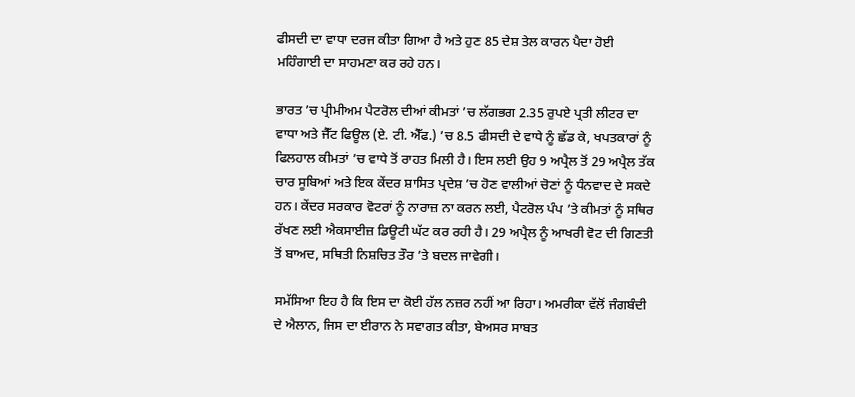ਫੀਸਦੀ ਦਾ ਵਾਧਾ ਦਰਜ ਕੀਤਾ ਗਿਆ ਹੈ ਅਤੇ ਹੁਣ 85 ਦੇਸ਼ ਤੇਲ ਕਾਰਨ ਪੈਦਾ ਹੋਈ ਮਹਿੰਗਾਈ ਦਾ ਸਾਹਮਣਾ ਕਰ ਰਹੇ ਹਨ।

ਭਾਰਤ ’ਚ ਪ੍ਰੀਮੀਅਮ ਪੈਟਰੋਲ ਦੀਆਂ ਕੀਮਤਾਂ ’ਚ ਲੱਗਭਗ 2.35 ਰੁਪਏ ਪ੍ਰਤੀ ਲੀਟਰ ਦਾ ਵਾਧਾ ਅਤੇ ਜੈੱਟ ਫਿਊਲ (ਏ. ਟੀ. ਐੱਫ.) ’ਚ 8.5 ਫੀਸਦੀ ਦੇ ਵਾਧੇ ਨੂੰ ਛੱਡ ਕੇ, ਖਪਤਕਾਰਾਂ ਨੂੰ ਫਿਲਹਾਲ ਕੀਮਤਾਂ ’ਚ ਵਾਧੇ ਤੋਂ ਰਾਹਤ ਮਿਲੀ ਹੈ। ਇਸ ਲਈ ਉਹ 9 ਅਪ੍ਰੈਲ ਤੋਂ 29 ਅਪ੍ਰੈਲ ਤੱਕ ਚਾਰ ਸੂਬਿਆਂ ਅਤੇ ਇਕ ਕੇਂਦਰ ਸ਼ਾਸਿਤ ਪ੍ਰਦੇਸ਼ ’ਚ ਹੋਣ ਵਾਲੀਆਂ ਚੋਣਾਂ ਨੂੰ ਧੰਨਵਾਦ ਦੇ ਸਕਦੇ ਹਨ। ਕੇਂਦਰ ਸਰਕਾਰ ਵੋਟਰਾਂ ਨੂੰ ਨਾਰਾਜ਼ ਨਾ ਕਰਨ ਲਈ, ਪੈਟਰੋਲ ਪੰਪ ’ਤੇ ਕੀਮਤਾਂ ਨੂੰ ਸਥਿਰ ਰੱਖਣ ਲਈ ਐਕਸਾਈਜ਼ ਡਿਊਟੀ ਘੱਟ ਕਰ ਰਹੀ ਹੈ। 29 ਅਪ੍ਰੈਲ ਨੂੰ ਆਖਰੀ ਵੋਟ ਦੀ ਗਿਣਤੀ ਤੋਂ ਬਾਅਦ, ਸਥਿਤੀ ਨਿਸ਼ਚਿਤ ਤੌਰ ’ਤੇ ਬਦਲ ਜਾਵੇਗੀ।

ਸਮੱਸਿਆ ਇਹ ਹੈ ਕਿ ਇਸ ਦਾ ਕੋਈ ਹੱਲ ਨਜ਼ਰ ਨਹੀਂ ਆ ਰਿਹਾ। ਅਮਰੀਕਾ ਵੱਲੋਂ ਜੰਗਬੰਦੀ ਦੇ ਐਲਾਨ, ਜਿਸ ਦਾ ਈਰਾਨ ਨੇ ਸਵਾਗਤ ਕੀਤਾ, ਬੇਅਸਰ ਸਾਬਤ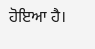ਹੋਇਆ ਹੈ।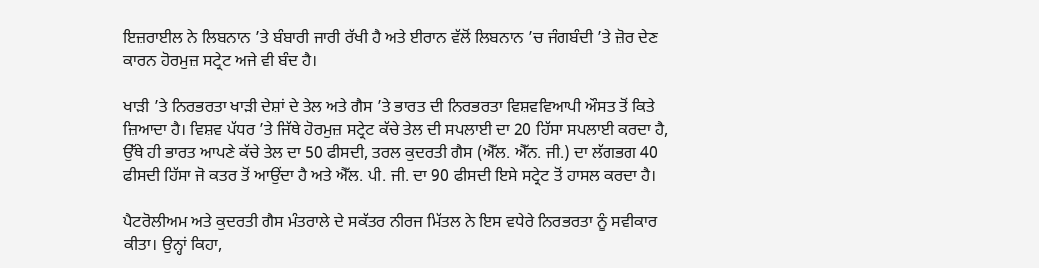ਇਜ਼ਰਾਈਲ ਨੇ ਲਿਬਨਾਨ ’ਤੇ ਬੰਬਾਰੀ ਜਾਰੀ ਰੱਖੀ ਹੈ ਅਤੇ ਈਰਾਨ ਵੱਲੋਂ ਲਿਬਨਾਨ ’ਚ ਜੰਗਬੰਦੀ ’ਤੇ ਜ਼ੋਰ ਦੇਣ ਕਾਰਨ ਹੋਰਮੁਜ਼ ਸਟ੍ਰੇਟ ਅਜੇ ਵੀ ਬੰਦ ਹੈ।

ਖਾੜੀ ’ਤੇ ਨਿਰਭਰਤਾ ਖਾੜੀ ਦੇਸ਼ਾਂ ਦੇ ਤੇਲ ਅਤੇ ਗੈਸ ’ਤੇ ਭਾਰਤ ਦੀ ਨਿਰਭਰਤਾ ਵਿਸ਼ਵਵਿਆਪੀ ਔਸਤ ਤੋਂ ਕਿਤੇ ਜ਼ਿਆਦਾ ਹੈ। ਵਿਸ਼ਵ ਪੱਧਰ ’ਤੇ ਜਿੱਥੇ ਹੋਰਮੁਜ਼ ਸਟ੍ਰੇਟ ਕੱਚੇ ਤੇਲ ਦੀ ਸਪਲਾਈ ਦਾ 20 ਹਿੱਸਾ ਸਪਲਾਈ ਕਰਦਾ ਹੈ, ਉੱਥੇ ਹੀ ਭਾਰਤ ਆਪਣੇ ਕੱਚੇ ਤੇਲ ਦਾ 50 ਫੀਸਦੀ, ਤਰਲ ਕੁਦਰਤੀ ਗੈਸ (ਐੱਲ. ਐੱਨ. ਜੀ.) ਦਾ ਲੱਗਭਗ 40 ਫੀਸਦੀ ਹਿੱਸਾ ਜੋ ਕਤਰ ਤੋਂ ਆਉਂਦਾ ਹੈ ਅਤੇ ਐੱਲ. ਪੀ. ਜੀ. ਦਾ 90 ਫੀਸਦੀ ਇਸੇ ਸਟ੍ਰੇਟ ਤੋਂ ਹਾਸਲ ਕਰਦਾ ਹੈ।

ਪੈਟਰੋਲੀਅਮ ਅਤੇ ਕੁਦਰਤੀ ਗੈਸ ਮੰਤਰਾਲੇ ਦੇ ਸਕੱਤਰ ਨੀਰਜ ਮਿੱਤਲ ਨੇ ਇਸ ਵਧੇਰੇ ਨਿਰਭਰਤਾ ਨੂੰ ਸਵੀਕਾਰ ਕੀਤਾ। ਉਨ੍ਹਾਂ ਕਿਹਾ,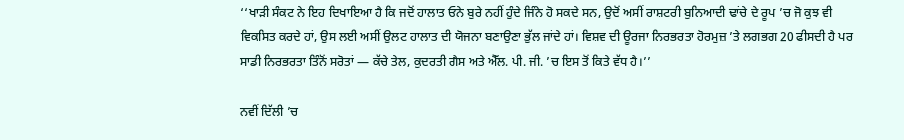‘‘ਖਾੜੀ ਸੰਕਟ ਨੇ ਇਹ ਦਿਖਾਇਆ ਹੈ ਕਿ ਜਦੋਂ ਹਾਲਾਤ ਓਨੇ ਬੁਰੇ ਨਹੀਂ ਹੁੰਦੇ ਜਿੰਨੇ ਹੋ ਸਕਦੇ ਸਨ, ਉਦੋਂ ਅਸੀਂ ਰਾਸ਼ਟਰੀ ਬੁਨਿਆਦੀ ਢਾਂਚੇ ਦੇ ਰੂਪ ’ਚ ਜੋ ਕੁਝ ਵੀ ਵਿਕਸਿਤ ਕਰਦੇ ਹਾਂ, ਉਸ ਲਈ ਅਸੀਂ ਉਲਟ ਹਾਲਾਤ ਦੀ ਯੋਜਨਾ ਬਣਾਉਣਾ ਭੁੱਲ ਜਾਂਦੇ ਹਾਂ। ਵਿਸ਼ਵ ਦੀ ਊਰਜਾ ਨਿਰਭਰਤਾ ਹੋਰਮੁਜ਼ ’ਤੇ ਲਗਭਗ 20 ਫੀਸਦੀ ਹੈ ਪਰ ਸਾਡੀ ਨਿਰਭਰਤਾ ਤਿੰਨੋਂ ਸਰੋਤਾਂ — ਕੱਚੇ ਤੇਲ, ਕੁਦਰਤੀ ਗੈਸ ਅਤੇ ਐੱਲ. ਪੀ. ਜੀ. ’ਚ ਇਸ ਤੋਂ ਕਿਤੇ ਵੱਧ ਹੈ।’’

ਨਵੀਂ ਦਿੱਲੀ ’ਚ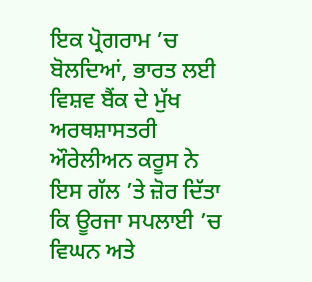ਇਕ ਪ੍ਰੋਗਰਾਮ ’ਚ ਬੋਲਦਿਆਂ, ਭਾਰਤ ਲਈ ਵਿਸ਼ਵ ਬੈਂਕ ਦੇ ਮੁੱਖ ਅਰਥਸ਼ਾਸਤਰੀ ਔਰੇਲੀਅਨ ਕਰੂਸ ਨੇ ਇਸ ਗੱਲ ’ਤੇ ਜ਼ੋਰ ਦਿੱਤਾ ਕਿ ਊਰਜਾ ਸਪਲਾਈ ’ਚ ਵਿਘਨ ਅਤੇ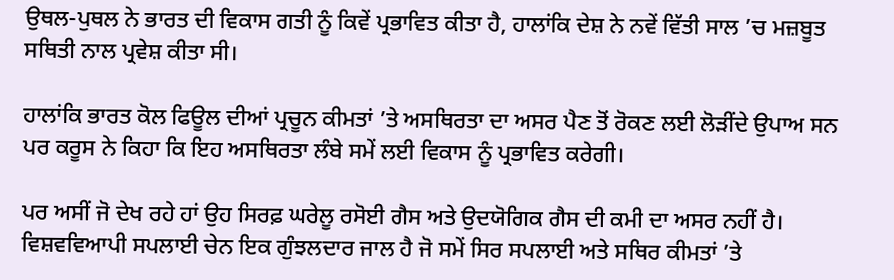ਉਥਲ-ਪੁਥਲ ਨੇ ਭਾਰਤ ਦੀ ਵਿਕਾਸ ਗਤੀ ਨੂੰ ਕਿਵੇਂ ਪ੍ਰਭਾਵਿਤ ਕੀਤਾ ਹੈ, ਹਾਲਾਂਕਿ ਦੇਸ਼ ਨੇ ਨਵੇਂ ਵਿੱਤੀ ਸਾਲ ’ਚ ਮਜ਼ਬੂਤ ਸਥਿਤੀ ਨਾਲ ਪ੍ਰਵੇਸ਼ ਕੀਤਾ ਸੀ।

ਹਾਲਾਂਕਿ ਭਾਰਤ ਕੋਲ ਫਿਊਲ ਦੀਆਂ ਪ੍ਰਚੂਨ ਕੀਮਤਾਂ ’ਤੇ ਅਸਥਿਰਤਾ ਦਾ ਅਸਰ ਪੈਣ ਤੋਂ ਰੋਕਣ ਲਈ ਲੋੜੀਂਦੇ ਉਪਾਅ ਸਨ ਪਰ ਕਰੂਸ ਨੇ ਕਿਹਾ ਕਿ ਇਹ ਅਸਥਿਰਤਾ ਲੰਬੇ ਸਮੇਂ ਲਈ ਵਿਕਾਸ ਨੂੰ ਪ੍ਰਭਾਵਿਤ ਕਰੇਗੀ।

ਪਰ ਅਸੀਂ ਜੋ ਦੇਖ ਰਹੇ ਹਾਂ ਉਹ ਸਿਰਫ਼ ਘਰੇਲੂ ਰਸੋਈ ਗੈਸ ਅਤੇ ਉਦਯੋਗਿਕ ਗੈਸ ਦੀ ਕਮੀ ਦਾ ਅਸਰ ਨਹੀਂ ਹੈ। ਵਿਸ਼ਵਵਿਆਪੀ ਸਪਲਾਈ ਚੇਨ ਇਕ ਗੁੰਝਲਦਾਰ ਜਾਲ ਹੈ ਜੋ ਸਮੇਂ ਸਿਰ ਸਪਲਾਈ ਅਤੇ ਸਥਿਰ ਕੀਮਤਾਂ ’ਤੇ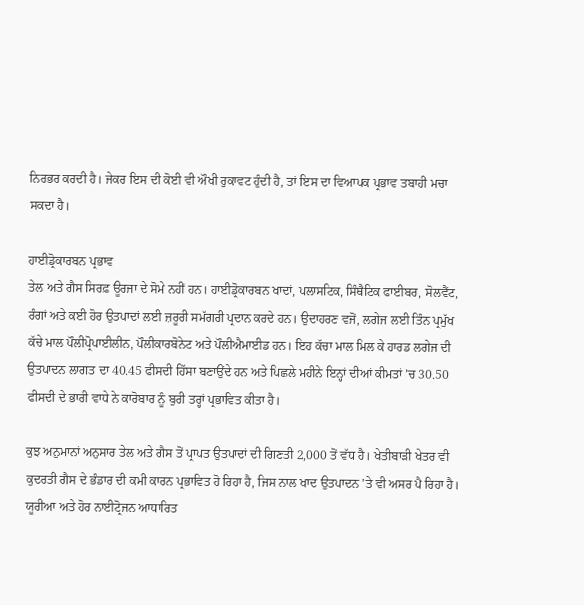ਨਿਰਭਰ ਕਰਦੀ ਹੈ। ਜੇਕਰ ਇਸ ਦੀ ਕੋਈ ਵੀ ਔਖੀ ਰੁਕਾਵਟ ਹੁੰਦੀ ਹੈ, ਤਾਂ ਇਸ ਦਾ ਵਿਆਪਕ ਪ੍ਰਭਾਵ ਤਬਾਹੀ ਮਚਾ ਸਕਦਾ ਹੈ।

ਹਾਈਡ੍ਰੋਕਾਰਬਨ ਪ੍ਰਭਾਵ
ਤੇਲ ਅਤੇ ਗੈਸ ਸਿਰਫ਼ ਊਰਜਾ ਦੇ ਸੋਮੇ ਨਹੀਂ ਹਨ। ਹਾਈਡ੍ਰੋਕਾਰਬਨ ਖਾਦਾਂ, ਪਲਾਸਟਿਕ, ਸਿੰਥੈਟਿਕ ਫਾਈਬਰ, ਸੋਲਵੈਂਟ, ਰੰਗਾਂ ਅਤੇ ਕਈ ਹੋਰ ਉਤਪਾਦਾਂ ਲਈ ਜ਼ਰੂਰੀ ਸਮੱਗਰੀ ਪ੍ਰਦਾਨ ਕਰਦੇ ਹਨ। ਉਦਾਹਰਣ ਵਜੋਂ, ਲਗੇਜ ਲਈ ਤਿੰਨ ਪ੍ਰਮੁੱਖ ਕੱਚੇ ਮਾਲ ਪੌਲੀਪ੍ਰੋਪਾਈਲੀਨ, ਪੌਲੀਕਾਰਬੋਨੇਟ ਅਤੇ ਪੌਲੀਐਮਾਈਡ ਹਨ। ਇਹ ਕੱਚਾ ਮਾਲ ਮਿਲ ਕੇ ਹਾਰਡ ਲਗੇਜ ਦੀ ਉਤਪਾਦਨ ਲਾਗਤ ਦਾ 40.45 ਫੀਸਦੀ ਹਿੱਸਾ ਬਣਾਉਂਦੇ ਹਨ ਅਤੇ ਪਿਛਲੇ ਮਹੀਨੇ ਇਨ੍ਹਾਂ ਦੀਆਂ ਕੀਮਤਾਂ ’ਚ 30.50 ਫੀਸਦੀ ਦੇ ਭਾਰੀ ਵਾਧੇ ਨੇ ਕਾਰੋਬਾਰ ਨੂੰ ਬੁਰੀ ਤਰ੍ਹਾਂ ਪ੍ਰਭਾਵਿਤ ਕੀਤਾ ਹੈ।

ਕੁਝ ਅਨੁਮਾਨਾਂ ਅਨੁਸਾਰ ਤੇਲ ਅਤੇ ਗੈਸ ਤੋਂ ਪ੍ਰਾਪਤ ਉਤਪਾਦਾਂ ਦੀ ਗਿਣਤੀ 2,000 ਤੋਂ ਵੱਧ ਹੈ। ਖੇਤੀਬਾੜੀ ਖੇਤਰ ਵੀ ਕੁਦਰਤੀ ਗੈਸ ਦੇ ਭੰਡਾਰ ਦੀ ਕਮੀ ਕਾਰਨ ਪ੍ਰਭਾਵਿਤ ਹੋ ਰਿਹਾ ਹੈ, ਜਿਸ ਨਾਲ ਖਾਦ ਉਤਪਾਦਨ ’ਤੇ ਵੀ ਅਸਰ ਪੈ ਰਿਹਾ ਹੈ। ਯੂਰੀਆ ਅਤੇ ਹੋਰ ਨਾਈਟ੍ਰੋਜਨ ਆਧਾਰਿਤ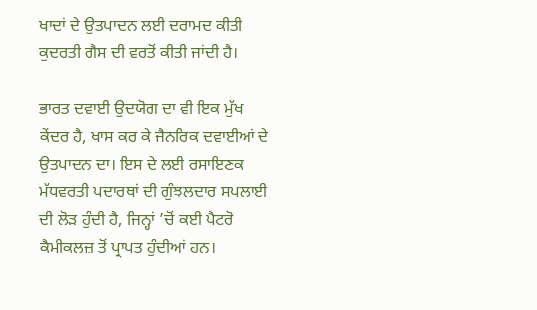ਖਾਦਾਂ ਦੇ ਉਤਪਾਦਨ ਲਈ ਦਰਾਮਦ ਕੀਤੀ ਕੁਦਰਤੀ ਗੈਸ ਦੀ ਵਰਤੋਂ ਕੀਤੀ ਜਾਂਦੀ ਹੈ।

ਭਾਰਤ ਦਵਾਈ ਉਦਯੋਗ ਦਾ ਵੀ ਇਕ ਮੁੱਖ ਕੇਂਦਰ ਹੈ, ਖਾਸ ਕਰ ਕੇ ਜੈਨਰਿਕ ਦਵਾਈਆਂ ਦੇ ਉਤਪਾਦਨ ਦਾ। ਇਸ ਦੇ ਲਈ ਰਸਾਇਣਕ ਮੱਧਵਰਤੀ ਪਦਾਰਥਾਂ ਦੀ ਗੁੰਝਲਦਾਰ ਸਪਲਾਈ ਦੀ ਲੋੜ ਹੁੰਦੀ ਹੈ, ਜਿਨ੍ਹਾਂ ’ਚੋਂ ਕਈ ਪੈਟਰੋ ਕੈਮੀਕਲਜ਼ ਤੋਂ ਪ੍ਰਾਪਤ ਹੁੰਦੀਆਂ ਹਨ।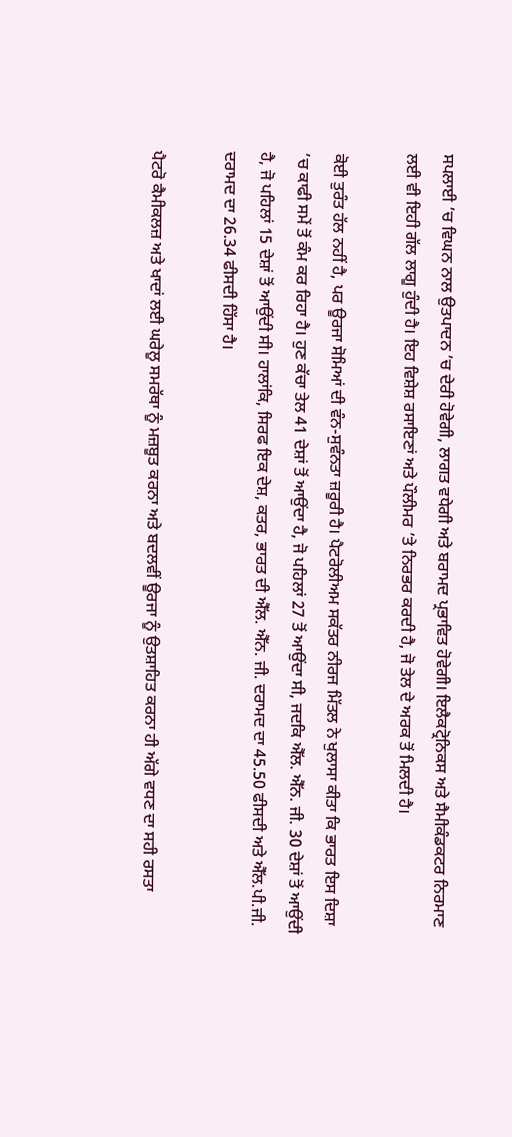ਸਪਲਾਈ ’ਚ ਵਿਘਨ ਨਾਲ ਉਤਪਾਦਨ ’ਚ ਦੇਰੀ ਹੋਵੇਗੀ, ਲਾਗਤ ਵਧੇਗੀ ਅਤੇ ਬਰਾਮਦ ਪ੍ਰਭਾਵਿਤ ਹੋਵੇਗੀ। ਇਲੈਕਟ੍ਰੋਨਿਕਸ ਅਤੇ ਸੈਮੀਕੰਡਕਟਰ ਨਿਰਮਾਣ ਲਈ ਵੀ ਇਹੀ ਗੱਲ ਲਾਗੂ ਹੁੰਦੀ ਹੈ। ਇਹ ਵਿਸ਼ੇਸ਼ ਰਸਾਇਣਾਂ ਅਤੇ ਪੌਲੀਮਰ ’ਤੇ ਨਿਰਭਰ ਕਰਦੀ ਹੈ, ਜੋ ਤੇਲ ਦੇ ਅਰਕ ਤੋਂ ਮਿਲਦੀ ਹੈ।

ਕੋਈ ਤੁਰੰਤ ਹੱਲ ਨਹੀਂ ਹੈ, ਪਰ ਊਰਜਾ ਸੋਮਿਆਂ ਦੀ ਵੰਨ-ਸੁਵੰਨਤਾ ਜ਼ਰੂਰੀ ਹੈ। ਪੈਟਰੋਲੀਅਮ ਸਕੱਤਰ ਨੀਰਜ ਮਿੱਤਲ ਨੇ ਖੁਲਾਸਾ ਕੀਤਾ ਕਿ ਭਾਰਤ ਇਸ ਦਿਸ਼ਾ ’ਚ ਕਾਫੀ ਸਮੇਂ ਤੋਂ ਕੰਮ ਕਰ ਰਿਹਾ ਹੈ। ਹੁਣ ਕੱਚਾ ਤੇਲ 41 ਦੇਸ਼ਾਂ ਤੋਂ ਆਉਂਦਾ ਹੈ, ਜੋ ਪਹਿਲਾਂ 27 ਤੋਂ ਆਉਂਦਾ ਸੀ, ਜਦਕਿ ਐੱਲ. ਐੱਨ. ਜੀ. 30 ਦੇਸ਼ਾਂ ਤੋਂ ਆਉਂਦੀ ਹੈ, ਜੋ ਪਹਿਲਾਂ 15 ਦੇਸ਼ਾਂ ਤੋਂ ਆਉਂਦੀ ਸੀ। ਹਾਲਾਂਕਿ, ਸਿਰਫ ਇਕ ਦੇਸ਼, ਕਤਰ, ਭਾਰਤ ਦੀ ਐੱਲ. ਐੱਨ. ਜੀ. ਦਰਾਮਦ ਦਾ 45.50 ਫੀਸਦੀ ਅਤੇ ਐੱਲ.ਪੀ.ਜੀ. ਦਰਾਮਦ ਦਾ 26.34 ਫੀਸਦੀ ਹਿੱਸਾ ਹੈ।

ਪੈਟਰੋ ਕੈਮੀਕਲਜ਼ ਅਤੇ ਖਾਦਾਂ ਲਈ ਘਰੇਲੂ ਸਮਰੱਥਾ ਨੂੰ ਮਜ਼ਬੂਤ ਕਰਨਾ ਅਤੇ ਬਦਲਵੀਂ ਊਰਜਾ ਨੂੰ ਉਤਸ਼ਾਹਿਤ ਕਰਨਾ ਹੀ ਅੱਗੇ ਵਧਣ ਦਾ ਸਹੀ ਰਸਤਾ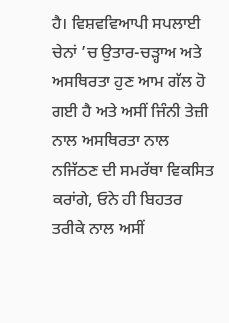ਹੈ। ਵਿਸ਼ਵਵਿਆਪੀ ਸਪਲਾਈ ਚੇਨਾਂ ’ਚ ਉਤਾਰ-ਚੜ੍ਹਾਅ ਅਤੇ ਅਸਥਿਰਤਾ ਹੁਣ ਆਮ ਗੱਲ ਹੋ ਗਈ ਹੈ ਅਤੇ ਅਸੀਂ ਜਿੰਨੀ ਤੇਜ਼ੀ ਨਾਲ ਅਸਥਿਰਤਾ ਨਾਲ ਨਜਿੱਠਣ ਦੀ ਸਮਰੱਥਾ ਵਿਕਸਿਤ ਕਰਾਂਗੇ, ਓਨੇ ਹੀ ਬਿਹਤਰ ਤਰੀਕੇ ਨਾਲ ਅਸੀਂ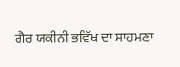ਗੈਰ ਯਕੀਨੀ ਭਵਿੱਖ ਦਾ ਸਾਹਮਣਾ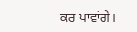ਕਰ ਪਾਵਾਂਗੇ।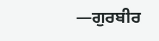—ਗੁਰਬੀਰ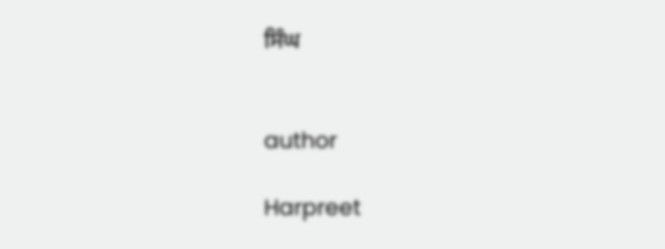ਸਿੰਘ


author

Harpreet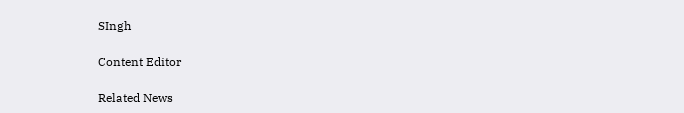SIngh

Content Editor

Related News